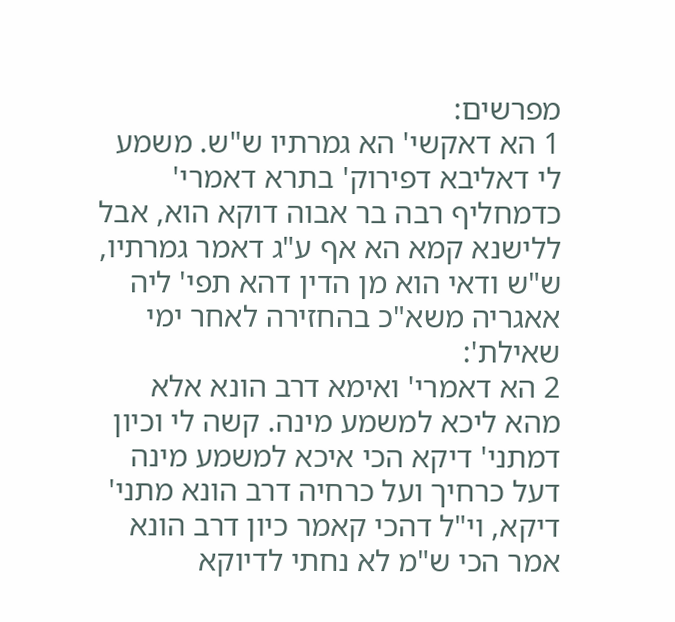מפרשים:
1 הא דאקשי' הא גמרתיו ש"ש. משמע לי דאליבא דפירוק' בתרא דאמרי' כדמחליף רבה בר אבוה דוקא הוא, אבל ללישנא קמא הא אף ע"ג דאמר גמרתיו, ש"ש ודאי הוא מן הדין דהא תפי' ליה אאגריה משא"כ בהחזירה לאחר ימי שאילת':
2 הא דאמרי' ואימא דרב הונא אלא מהא ליכא למשמע מינה. קשה לי וכיון דמתני' דיקא הכי איכא למשמע מינה דעל כרחיך ועל כרחיה דרב הונא מתני' דיקא, וי"ל דהכי קאמר כיון דרב הונא אמר הכי ש"מ לא נחתי לדיוקא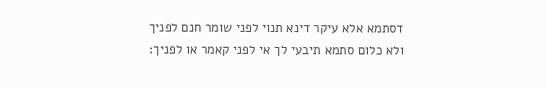דסתמא אלא עיקר דינא תנוי לפני שומר חנם לפניך ולא כלום סתמא תיבעי לך אי לפני קאמר או לפניך: